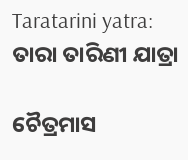Taratarini yatra: ତାରା ତାରିଣୀ ଯାତ୍ରା

ଚୈତ୍ରମାସ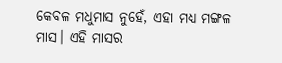କେବଳ ମଧୁମାସ ନୁହେଁ, ଏହା ମଧ୍ୟ ମଙ୍ଗଳ ମାସ। ଏହି ମାସର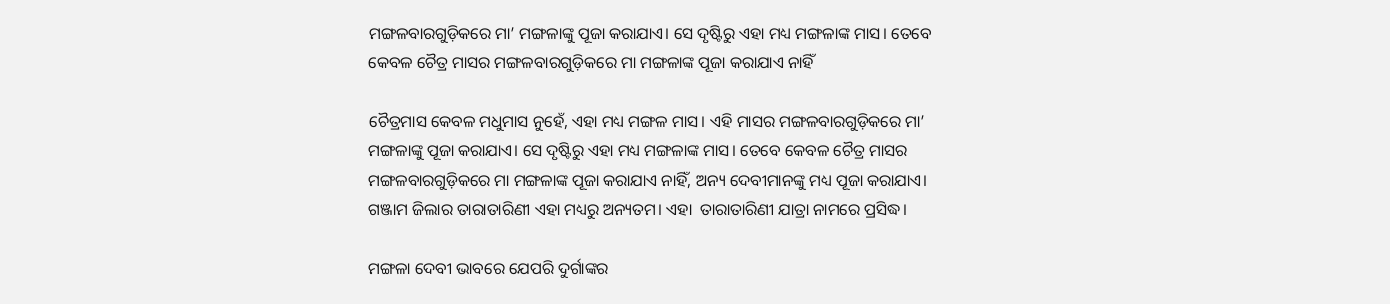ମଙ୍ଗଳବାରଗୁଡ଼ିକରେ ମା’ ମଙ୍ଗଳାଙ୍କୁ ପୂଜା କରାଯାଏ। ସେ ଦୃଷ୍ଟିରୁ ଏହା ମଧ୍ୟ ମଙ୍ଗଳାଙ୍କ ମାସ। ତେବେ କେବଳ ଚୈତ୍ର ମାସର ମଙ୍ଗଳବାରଗୁଡ଼ିକରେ ମା ମଙ୍ଗଳାଙ୍କ ପୂଜା କରାଯାଏ ନାହିଁ

ଚୈତ୍ରମାସ କେବଳ ମଧୁମାସ ନୁହେଁ, ଏହା ମଧ୍ୟ ମଙ୍ଗଳ ମାସ। ଏହି ମାସର ମଙ୍ଗଳବାରଗୁଡ଼ିକରେ ମା’ ମଙ୍ଗଳାଙ୍କୁ ପୂଜା କରାଯାଏ। ସେ ଦୃଷ୍ଟିରୁ ଏହା ମଧ୍ୟ ମଙ୍ଗଳାଙ୍କ ମାସ। ତେବେ କେବଳ ଚୈତ୍ର ମାସର ମଙ୍ଗଳବାରଗୁଡ଼ିକରେ ମା ମଙ୍ଗଳାଙ୍କ ପୂଜା କରାଯାଏ ନାହିଁ, ଅନ୍ୟ ଦେବୀମାନଙ୍କୁ ମଧ୍ୟ ପୂଜା କରାଯାଏ। ଗଞ୍ଜାମ ଜିଲାର ତାରାତାରିଣୀ ଏହା ମଧ୍ୟରୁ ଅନ୍ୟତମ। ଏହା  ତାରାତାରିଣୀ ଯାତ୍ରା ନାମରେ ପ୍ରସିଦ୍ଧ।

ମଙ୍ଗଳା ଦେବୀ ଭାବରେ ଯେପରି ଦୁର୍ଗାଙ୍କର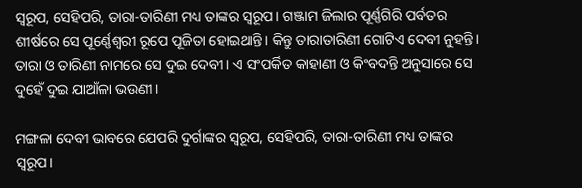ସ୍ବରୂପ, ସେହିପରି, ତାରା-ତାରିଣୀ ମଧ୍ୟ ତାଙ୍କର ସ୍ବରୂପ। ଗଞ୍ଜାମ ଜିଲାର ପୂର୍ଣ୍ଣଗିରି ପର୍ବତର ଶୀର୍ଷରେ ସେ ପୂର୍ଣ୍ଣେଶ୍ବରୀ ରୂପେ ପୂଜିତା ହୋଇଥାନ୍ତି। କିନ୍ତୁ ତାରାତାରିଣୀ ଗୋଟିଏ ଦେବୀ ନୁହନ୍ତି। ତାରା ଓ ତାରିଣୀ ନାମରେ ସେ ଦୁଇ ଦେବୀ। ଏ ସଂପର୍କିତ କାହାଣୀ ଓ କିଂବଦନ୍ତି ଅନୁସାରେ ସେ ଦୁହେଁ ଦୁଇ ଯାଆଁଳା ଭଉଣୀ।

ମଙ୍ଗଳା ଦେବୀ ଭାବରେ ଯେପରି ଦୁର୍ଗାଙ୍କର ସ୍ବରୂପ, ସେହିପରି, ତାରା-ତାରିଣୀ ମଧ୍ୟ ତାଙ୍କର ସ୍ବରୂପ।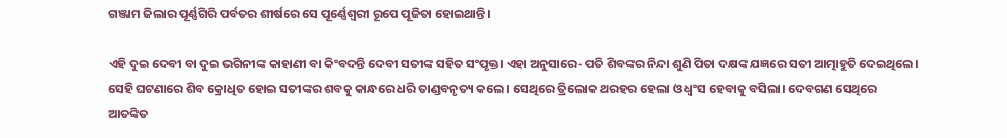ଗଞ୍ଜାମ ଜିଲାର ପୂର୍ଣ୍ଣଗିରି ପର୍ବତର ଶୀର୍ଷରେ ସେ ପୂର୍ଣ୍ଣେଶ୍ବରୀ ରୂପେ ପୂଜିତା ହୋଇଥାନ୍ତି।

ଏହି ଦୁଇ ଦେବୀ ବା ଦୁଇ ଭଗିନୀଙ୍କ କାହାଣୀ ବା କିଂବଦନ୍ତି ଦେବୀ ସତୀଙ୍କ ସହିତ ସଂପୃକ୍ତ। ଏହା ଅନୁସାରେ- ପତି ଶିବଙ୍କର ନିନ୍ଦା ଶୁଣି ପିତା ଦକ୍ଷଙ୍କ ଯଜ୍ଞରେ ସତୀ ଆତ୍ମାହୁତି ଦେଇଥିଲେ। ସେହି ଘଟଣାରେ ଶିବ କ୍ରୋଧିତ ହୋଇ ସତୀଙ୍କର ଶବକୁ କାନ୍ଧରେ ଧରି ତାଣ୍ଡବନୃତ୍ୟ କଲେ। ସେଥିରେ ତ୍ରିଲୋକ ଥରହର ହେଲା ଓ ଧ୍ବଂସ ହେବାକୁ ବସିଲା। ଦେବଗଣ ସେଥିରେ ଆତଙ୍କିତ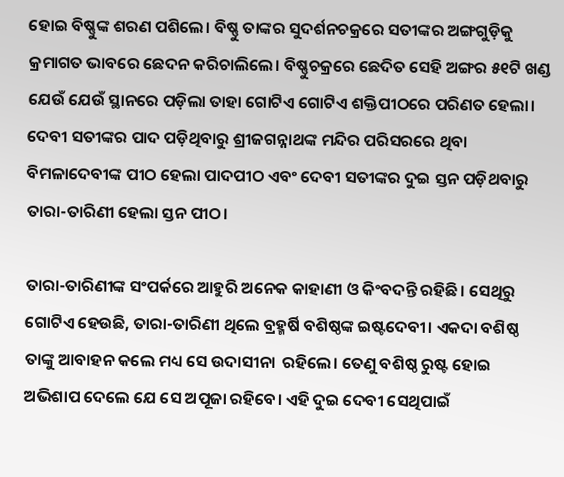ହୋଇ ବିଷ୍ଣୁଙ୍କ ଶରଣ ପଶିଲେ। ବିଷ୍ଣୁ ତାଙ୍କର ସୁଦର୍ଶନଚକ୍ରରେ ସତୀଙ୍କର ଅଙ୍ଗଗୁଡ଼ିକୁ କ୍ରମାଗତ ଭାବରେ ଛେଦନ କରିଚାଲିଲେ। ବିଷ୍ଣୁଚକ୍ରରେ ଛେଦିତ ସେହି ଅଙ୍ଗର ୫୧ଟି ଖଣ୍ଡ ଯେଉଁ ଯେଉଁ ସ୍ଥାନରେ ପଡ଼ିଲା ତାହା ଗୋଟିଏ ‌ଗୋଟିଏ ଶକ୍ତିପୀଠରେ ପରିଣତ ହେଲା। ଦେବୀ ସତୀଙ୍କର ପାଦ ପଡ଼ିଥିବାରୁ ଶ୍ରୀଜଗନ୍ନାଥଙ୍କ ମନ୍ଦିର ପରିସରରେ ଥିବା ବିମଳାଦେବୀଙ୍କ ପୀଠ ହେଲା ପାଦପୀଠ ଏବଂ ଦେବୀ ସତୀଙ୍କର ଦୁଇ ସ୍ତନ ପଡ଼ିଥବାରୁ ତାରା-ତାରିଣୀ ହେଲା ସ୍ତନ ପୀଠ।

ତାରା-ତାରିଣୀଙ୍କ ସଂପର୍କରେ ଆହୁରି ଅନେକ କାହାଣୀ ଓ କିଂବଦନ୍ତି ରହିଛି। ସେଥିରୁ ଗୋଟିଏ ହେଉଛି, ତାରା-ତାରିଣୀ ଥିଲେ ବ୍ରହ୍ମର୍ଷି ବଶିଷ୍ଠଙ୍କ ଇଷ୍ଟଦେବୀ। ଏକଦା ବଶିଷ୍ଠ ତାଙ୍କୁ ଆବାହନ କଲେ ମଧ୍ୟ ସେ ଉଦାସୀନା  ରହିଲେ। ତେଣୁ ବଶିଷ୍ଠ ରୁଷ୍ଟ ହୋଇ ଅଭିଶାପ ଦେଲେ ଯେ ସେ ଅପୂଜା ରହିବେ। ଏହି ଦୁଇ ଦେବୀ ସେଥିପାଇଁ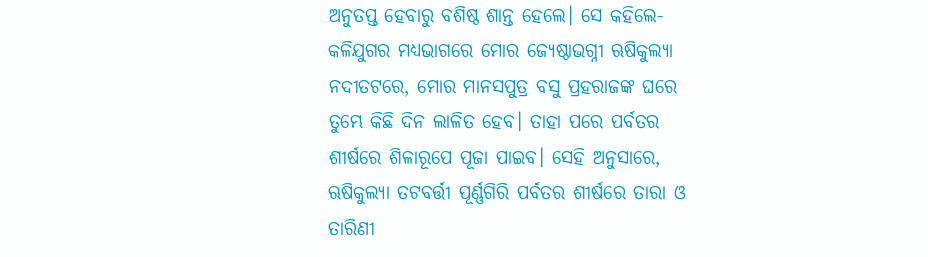ଅନୁତପ୍ତ ହେବାରୁ ବଶିଷ୍ଠ ଶାନ୍ତ ହେଲେ। ସେ କହିଲେ- କଳିଯୁଗର ମଧ୍ୟଭାଗରେ ମୋର ଜ୍ୟେଷ୍ଠାଭଗ୍ନୀ ଋଷିକୁଲ୍ୟା ନଦୀତଟରେ, ମୋର ମାନସପୁତ୍ର ବସୁ ପ୍ରହରାଜଙ୍କ ଘରେ ତୁମ୍ଭେ କିଛି ଦିନ ଲାଳିତ ହେବ। ତାହା ପରେ ପର୍ବତର ଶୀର୍ଷରେ ଶିଳାରୂପେ ପୂଜା ପାଇବ। ସେହି ଅନୁସାରେ, ଋଷିକୁଲ୍ୟା ତଟବର୍ତ୍ତୀ ପୂର୍ଣ୍ଣଗିରି ପର୍ବତର ଶୀର୍ଷରେ ତାରା ଓ ତାରିଣୀ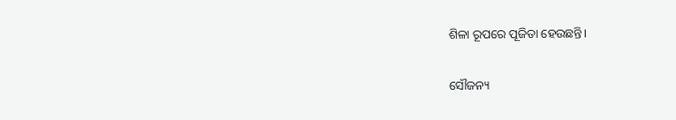ଶିଳା ରୂପରେ ପୂଜିତା ହେଉଛନ୍ତି।

ସୌଜନ୍ୟ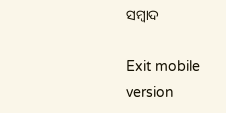ସମ୍ବାଦ

Exit mobile version